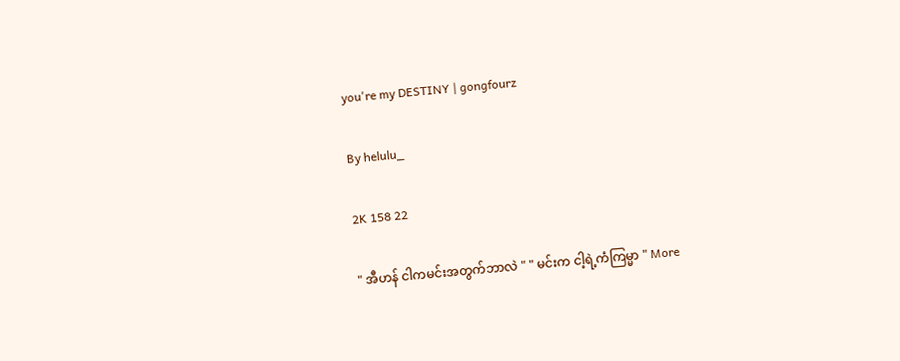you're my DESTINY | gongfourz

By helulu_

2K 158 22

" အီဟန် ငါကမင်းအတွက်ဘာလဲ " " မင်းက ငါ့ရဲ့ကံကြမ္မာ " More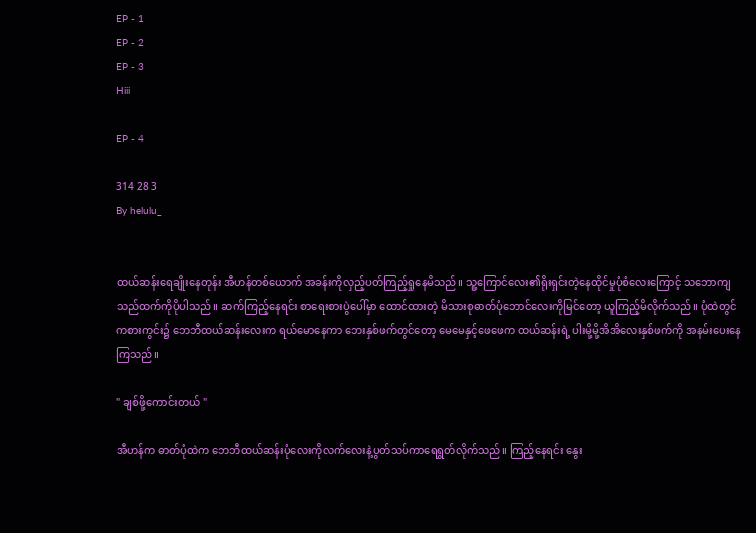EP - 1
EP - 2
EP - 3
Hiii

EP - 4

314 28 3
By helulu_


ထယ်ဆန်းရေချိုးနေတုန်း အီဟန်တစ်ယောက် အခန်းကိုလှည့်ပတ်ကြည့်ရှုနေမိသည်။ သူ့ကြောင်လေး၏ရိုးရှင်းတဲ့နေထိုင်မှုပုံစံလေးကြောင့် သဘောကျသည်ထက်ကိုပိုပါသည်။ ဆက်ကြည့်နေရင်း စာရေးစားပွဲပေါ်မှာ ထောင်ထားတဲ့ မိသားစုဓာတ်ပုံဘောင်လေးကိုမြင်တော့ ယူကြည့်မိလိုက်သည်။ ပုံထဲတွင် ကစားကွင်း၌ ဘေဘီထယ်ဆန်းလေးက ရယ်မောနေကာ ဘေးနှစ်ဖက်တွင်တော့ မေမေနှင့်ဖေဖေက ထယ်ဆန်းရဲ့ ပါးမို့မို့အိအိလေးနှစ်ဖက်ကို အနမ်းပေးနေကြသည်။

" ချစ်ဖို့ကောင်းတယ် "

အီဟန်က ဓာတ်ပုံထဲက ဘေဘီထယ်ဆန်းပုံလေးကိုလက်လေးနဲ့ပွတ်သပ်ကာရေရွတ်လိုက်သည်။ ကြည့်နေရင်း နွေး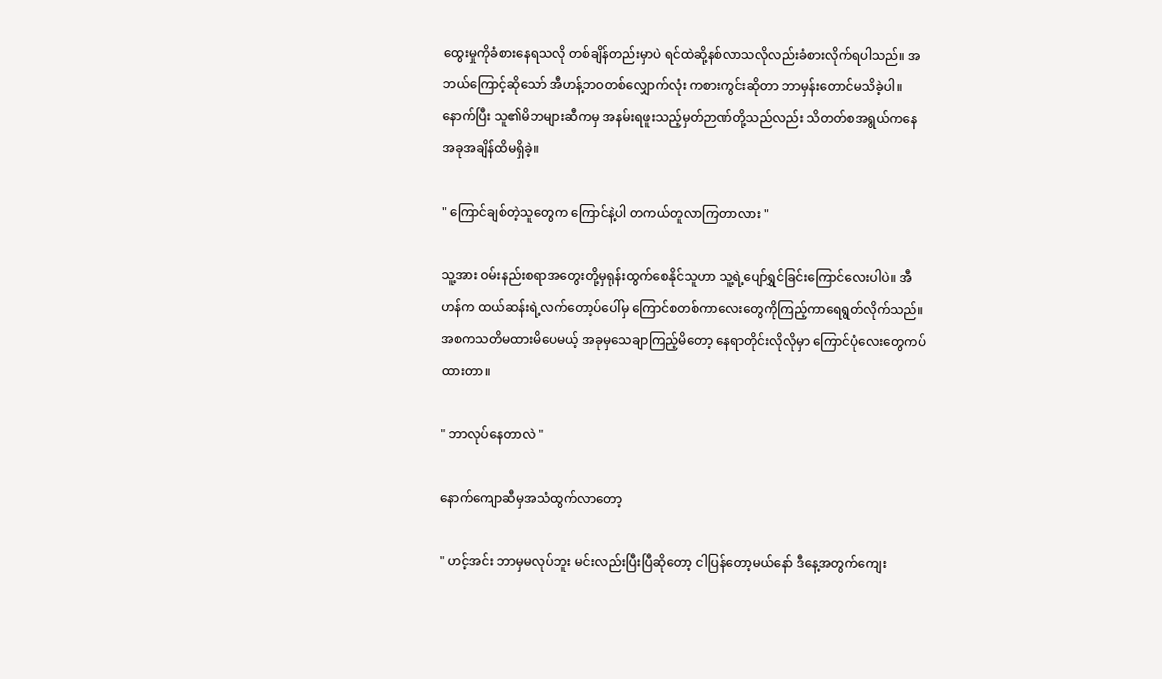ထွေးမှုကိုခံစားနေရသလို တစ်ချိန်တည်းမှာပဲ ရင်ထဲဆို့နစ်လာသလိုလည်းခံစားလိုက်ရပါသည်။ အဘယ်ကြောင့်ဆိုသော် အီဟန့်ဘဝတစ်လျှောက်လုံး ကစားကွင်းဆိုတာ ဘာမှန်းတောင်မသိခဲ့ပါ။ နောက်ပြီး သူ၏မိဘများဆီကမှ အနမ်းရဖူးသည့်မှတ်ဉာဏ်တို့သည်လည်း သိတတ်စအရွယ်ကနေ အခုအချိန်ထိမရှိခဲ့။

" ကြောင်ချစ်တဲ့သူတွေက ကြောင်နဲ့ပါ တကယ်တူလာကြတာလား "

သူ့အား ဝမ်းနည်းစရာအတွေးတို့မှရုန်းထွက်စေနိုင်သူဟာ သူ့ရဲ့ပျော်ရွှင်ခြင်းကြောင်လေးပါပဲ။ အီဟန်က ထယ်ဆန်းရဲ့လက်တော့ပ်ပေါ်မှ ကြောင်စတစ်ကာလေးတွေကိုကြည့်ကာရေရွတ်လိုက်သည်။ အစကသတိမထားမိပေမယ့် အခုမှသေချာကြည့်မိတော့ နေရာတိုင်းလိုလိုမှာ ကြောင်ပုံလေးတွေကပ်ထားတာ။

" ဘာလုပ်နေတာလဲ "

နောက်ကျောဆီမှအသံထွက်လာတော့

" ဟင့်အင်း ဘာမှမလုပ်ဘူး မင်းလည်းပြီးပြီဆိုတော့ ငါပြန်တော့မယ်နော် ဒီနေ့အတွက်ကျေး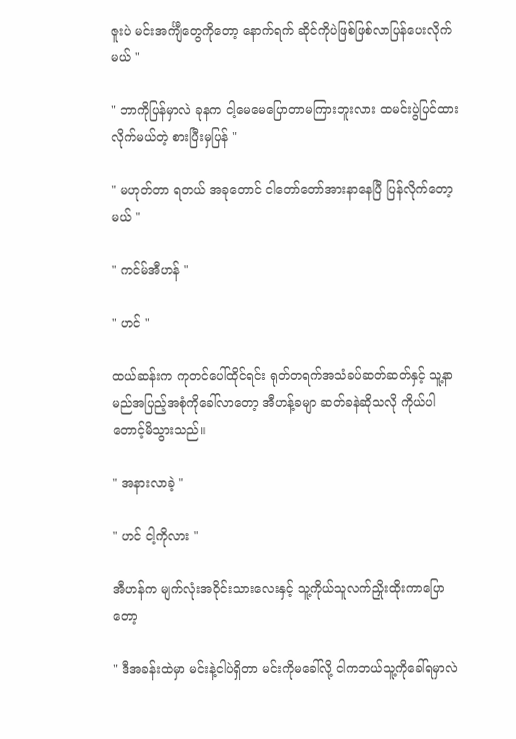ဇူးပဲ မင်းအင်္ကျီတွေကိုတော့ နောက်ရက် ဆိုင်ကိုပဲဖြစ်ဖြစ်လာပြန်ပေးလိုက်မယ် "

" ဘာကိုပြန်မှာလဲ ခုနက ငါ့မေမေပြောတာမကြားဘူးလား ထမင်းပွဲပြင်ထားလိုက်မယ်တဲ့ စားပြီးမှပြန် "

" မဟုတ်တာ ရတယ် အခုတောင် ငါတော်တော်အားနာနေပြီ ပြန်လိုက်တော့မယ် "

" ကင်မ်အီဟန် "

" ဟင် "

ထယ်ဆန်းက ကုတင်ပေါ်ထိုင်ရင်း ရုတ်တရက်အသံခပ်ဆတ်ဆတ်နှင့် သူ့နာမည်အပြည့်အစုံကိုခေါ်လာတော့ အီဟန့်ခမျာ ဆတ်ခနဲဆိုသလို ကိုယ်ပါတောင့်မိသွားသည်။

" အနားလာခဲ့ "

" ဟင် ငါ့ကိုလား "

အီဟန်က မျက်လုံးအဝိုင်းသားလေးနှင့် သူ့ကိုယ်သူလက်ညှိုးထိုးကာပြောတော့

" ဒီအခန်းထဲမှာ မင်းနဲ့ငါပဲရှိတာ မင်းကိုမခေါ်လို့ ငါကဘယ်သူ့ကိုခေါ်ရမှာလဲ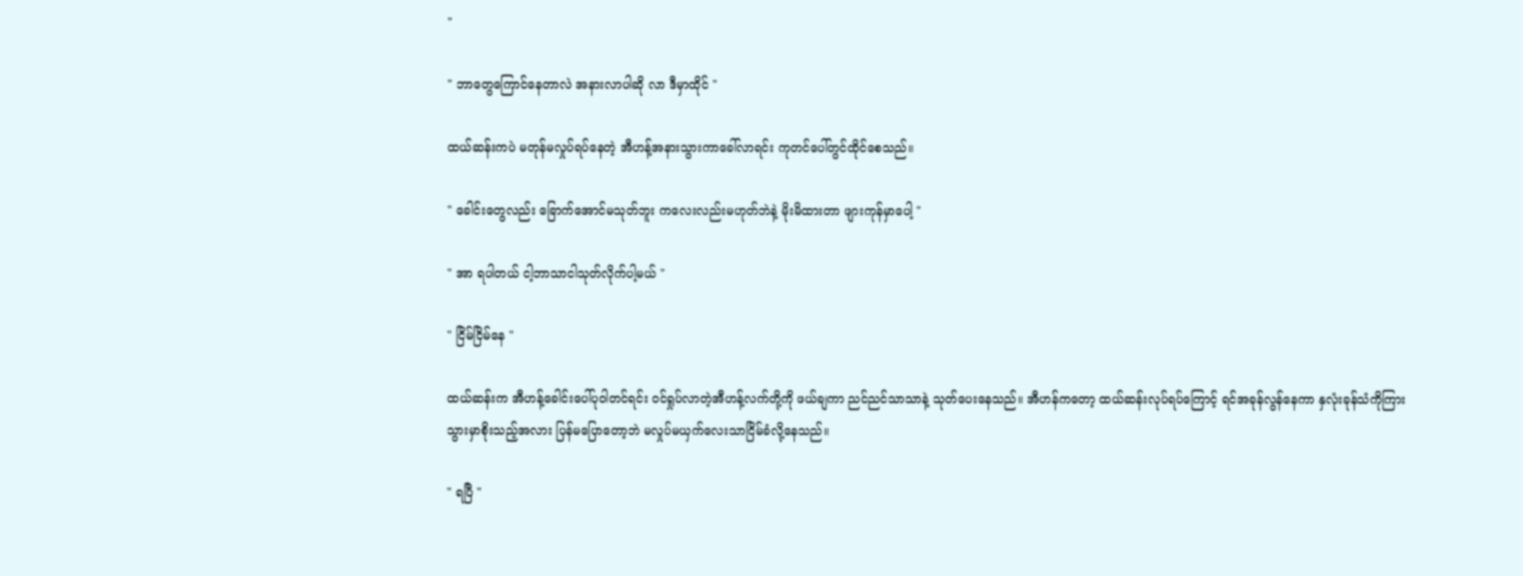"

" ဘာတွေကြောင်နေတာလဲ အနားလာပါဆို လာ ဒီမှာထိုင် "

ထယ်ဆန်းကပဲ မတုန်မလှုပ်ရပ်နေတဲ့ အီဟန့်အနားသွားကာခေါ်လာရင်း ကုတင်ပေါ်တွင်ထိုင်စေသည်။

" ခေါင်းတွေလည်း ခြောက်အောင်မသုတ်ဘူး ကလေးလည်းမဟုတ်ဘဲနဲ့ မိုးမိထားတာ ဖျားကုန်မှာပေါ့ "

" အာ ရပါတယ် ငါ့ဘာသာငါသုတ်လိုက်ပါ့မယ် "

" ငြိမ်ငြိမ်နေ "

ထယ်ဆန်းက အီဟန့်ခေါင်းပေါ်ပုဝါတင်ရင်း ဝင်ရှုပ်လာတဲ့အီဟန့်လက်တို့ကို ဖယ်ချကာ ညင်ညင်သာသာနဲ့ သုတ်ပေးနေသည်။ အီဟန်ကတော့ ထယ်ဆန်းလုပ်ရပ်ကြောင့် ရင်အခုန်လွန်နေကာ နှလုံးခုန်သံကိုကြားသွားမှာစိုးသည့်အလား ပြန်မပြောတော့ဘဲ မလှုပ်မယှက်လေးသာငြိမ်ခံလို့နေသည်။

" ရပြီ "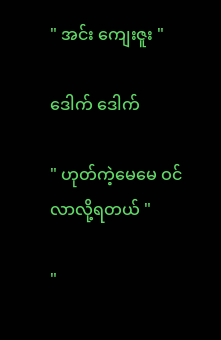" အင်း ကျေးဇူး "

ဒေါက် ဒေါက်

" ဟုတ်ကဲ့မေမေ ဝင်လာလို့ရတယ် "

"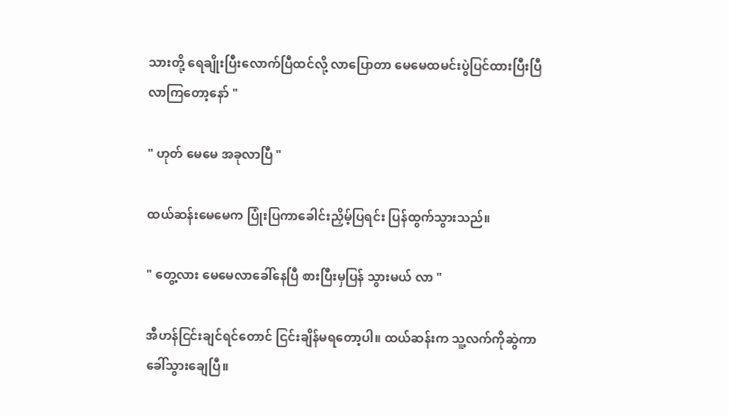သားတို့ ရေချိုးပြီးလောက်ပြီထင်လို့ လာပြောတာ မေမေထမင်းပွဲပြင်ထားပြီးပြီ လာကြတော့နော် "

" ဟုတ် မေမေ အခုလာပြီ "

ထယ်ဆန်းမေမေက ပြုံးပြကာခေါင်းညှိမ့်ပြရင်း ပြန်ထွက်သွားသည်။

" တွေ့လား မေမေလာခေါ်နေပြီ စားပြီးမှပြန် သွားမယ် လာ "

အီဟန်ငြင်းချင်ရင်တောင် ငြင်းချိန်မရတော့ပါ။ ထယ်ဆန်းက သူ့လက်ကိုဆွဲကာ ခေါ်သွားချေပြီ။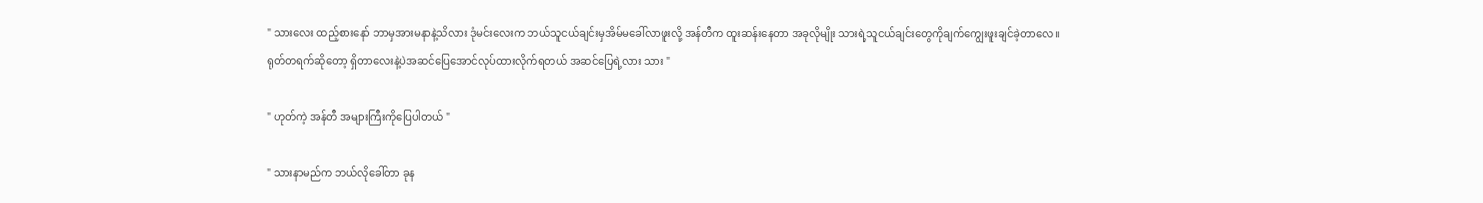" သားလေး ထည့်စားနော် ဘာမှအားမနာနဲ့သိလား ဒုံမင်းလေးက ဘယ်သူငယ်ချင်းမှအိမ်မခေါ်လာဖူးလို့ အန်တီက ထူးဆန်းနေတာ အခုလိုမျိုး သားရဲ့သူငယ်ချင်းတွေကိုချက်ကျွေးဖူးချင်ခဲ့တာလေ။ ရုတ်တရက်ဆိုတော့ ရှိတာလေးနဲ့ပဲအဆင်ပြေအောင်လုပ်ထားလိုက်ရတယ် အဆင်ပြေရဲ့လား သား "

" ဟုတ်ကဲ့ အန်တီ အများကြီးကိုပြေပါတယ် "

" သားနာမည်က ဘယ်လိုခေါ်တာ ခုန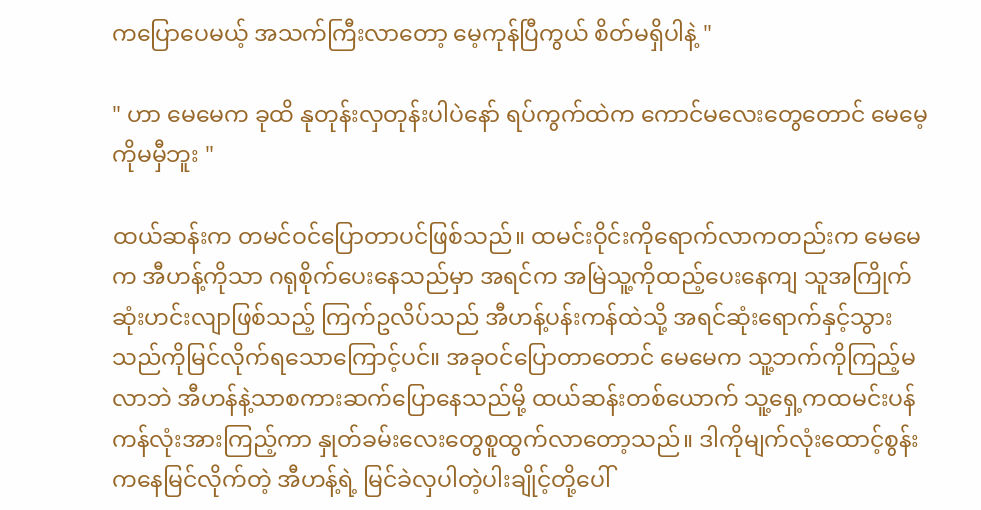ကပြောပေမယ့် အသက်ကြီးလာတော့ မေ့ကုန်ပြီကွယ် စိတ်မရှိပါနဲ့ "

" ဟာ မေမေက ခုထိ နုတုန်းလှတုန်းပါပဲနော် ရပ်ကွက်ထဲက ကောင်မလေးတွေတောင် မေမေ့ကိုမမှီဘူး "

ထယ်ဆန်းက တမင်ဝင်ပြောတာပင်ဖြစ်သည်။ ထမင်းဝိုင်းကိုရောက်လာကတည်းက မေမေက အီဟန့်ကိုသာ ဂရုစိုက်ပေးနေသည်မှာ အရင်က အမြဲသူ့ကိုထည့်ပေးနေကျ သူအကြိုက်ဆုံးဟင်းလျာဖြစ်သည့် ကြက်ဥလိပ်သည် အီဟန့်ပန်းကန်ထဲသို့ အရင်ဆုံးရောက်နှင့်သွားသည်ကိုမြင်လိုက်ရသောကြောင့်ပင်။ အခုဝင်ပြောတာတောင် မေမေက သူ့ဘက်ကိုကြည့်မလာဘဲ အီဟန်နဲ့သာစကားဆက်ပြောနေသည်မို့ ထယ်ဆန်းတစ်ယောက် သူ့ရှေ့ကထမင်းပန်ကန်လုံးအားကြည့်ကာ နှုတ်ခမ်းလေးတွေစူထွက်လာတော့သည်။ ဒါကိုမျက်လုံးထောင့်စွန်းကနေမြင်လိုက်တဲ့ အီဟန့်ရဲ့ မြင်ခဲလှပါတဲ့ပါးချိုင့်တို့ပေါ်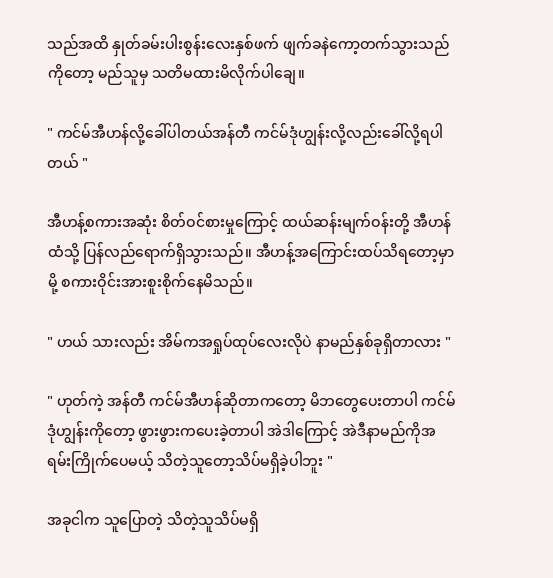သည်အထိ နှုတ်ခမ်းပါးစွန်းလေးနှစ်ဖက် ဖျက်ခနဲကော့တက်သွားသည်ကိုတော့ မည်သူမှ သတိမထားမိလိုက်ပါချေ။

" ကင်မ်အီဟန်လို့ခေါ်ပါတယ်အန်တီ ကင်မ်ဒုံဟျွန်းလို့လည်းခေါ်လို့ရပါတယ် "

အီဟန့်စကားအဆုံး စိတ်ဝင်စားမှုကြောင့် ထယ်ဆန်းမျက်ဝန်းတို့ အီဟန်ထံသို့ ပြန်လည်ရောက်ရှိသွားသည်။ အီဟန့်အကြောင်းထပ်သိရတော့မှာမို့ စကားဝိုင်းအားစူးစိုက်နေမိသည်။

" ဟယ် သားလည်း အိမ်ကအရှုပ်ထုပ်လေးလိုပဲ နာမည်နှစ်ခုရှိတာလား "

" ဟုတ်ကဲ့ အန်တီ ကင်မ်အီဟန်ဆိုတာကတော့ မိဘတွေပေးတာပါ ကင်မ်ဒုံဟျွန်းကိုတော့ ဖွားဖွားကပေးခဲ့တာပါ အဲဒါကြောင့် အဲဒီနာမည်ကိုအရမ်းကြိုက်ပေမယ့် သိတဲ့သူတော့သိပ်မရှိခဲ့ပါဘူး "

အခုငါက သူပြောတဲ့ သိတဲ့သူသိပ်မရှိ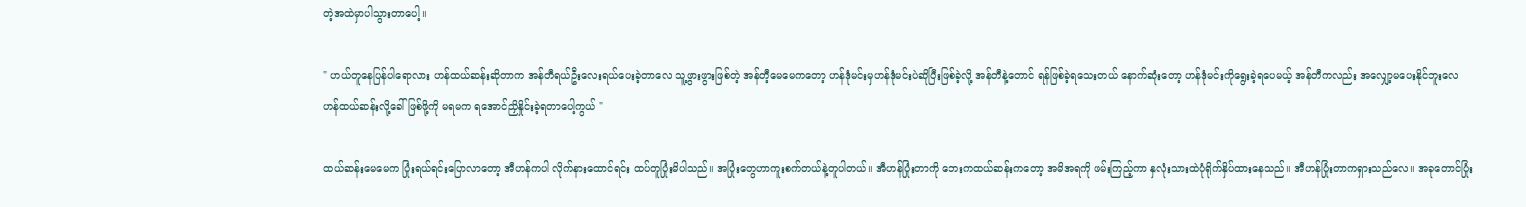တဲ့အထဲမှာပါသွားတာပေါ့။

" ဟယ်တူနေပြန်ပါရောလား ဟန်ထယ်ဆန်းဆိုတာက အန်တီရယ်ဦးလေးရယ်ပေးခဲ့တာလေ သူ့ဖွားဖွားဖြစ်တဲ့ အန်တီ့မေမေကတော့ ဟန်ဒုံမင်းမှဟန်ဒုံမင်းပဲဆိုပြီးဖြစ်ခဲ့လို့ အန်တီနဲ့တောင် ရန်ဖြစ်ခဲ့ရသေးတယ် နောက်ဆုံးတော့ ဟန်ဒုံမင်းကိုရွေးခဲ့ရပေမယ့် အန်တီကလည်း အလျှော့မပေးနိုင်ဘူးလေ ဟန်ထယ်ဆန်းလို့ခေါ်ဖြစ်ဖို့ကို မရမက ရအောင်ညှိနှိုင်းခဲ့ရတာပေါ့ကွယ် "

ထယ်ဆန်းမေမေက ပြုံးရယ်ရင်းပြောလာတော့ အီဟန်ကပါ လိုက်နားထောင်ရင်း ထပ်တူပြုံးမိပါသည်။ အပြုံးတွေဟာကူးစက်တယ်နဲ့တူပါတယ်။ အီဟန်ပြုံးတာကို ဘေးကထယ်ဆန်းကတော့ အမိအရကို ဖမ်းကြည့်ကာ နှလုံးသားထဲပုံရိုက်နှိပ်ထားနေသည်။ အီဟန်ပြုံးတာကရှားသည်လေ။ အခုတောင်ပြုံး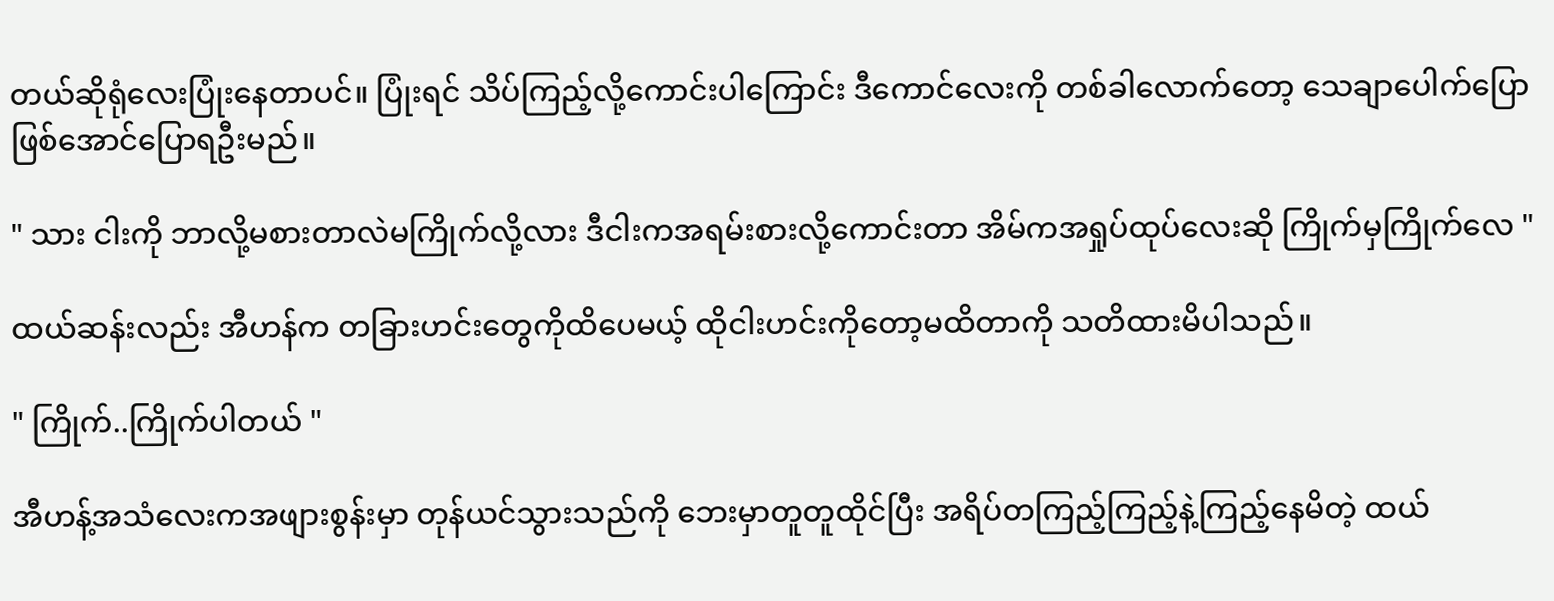တယ်ဆိုရုံလေးပြုံးနေတာပင်။ ပြုံးရင် သိပ်ကြည့်လို့ကောင်းပါကြောင်း ဒီကောင်လေးကို တစ်ခါလောက်တော့ သေချာပေါက်ပြောဖြစ်အောင်ပြောရဦးမည်။

" သား ငါးကို ဘာလို့မစားတာလဲမကြိုက်လို့လား ဒီငါးကအရမ်းစားလို့ကောင်းတာ အိမ်ကအရှုပ်ထုပ်လေးဆို ကြိုက်မှကြိုက်လေ "

ထယ်ဆန်းလည်း အီဟန်က တခြားဟင်းတွေကိုထိပေမယ့် ထိုငါးဟင်းကိုတော့မထိတာကို သတိထားမိပါသည်။

" ကြိုက်..ကြိုက်ပါတယ် "

အီဟန့်အသံလေးကအဖျားစွန်းမှာ တုန်ယင်သွားသည်ကို ဘေးမှာတူတူထိုင်ပြီး အရိပ်တကြည့်ကြည့်နဲ့ကြည့်နေမိတဲ့ ထယ်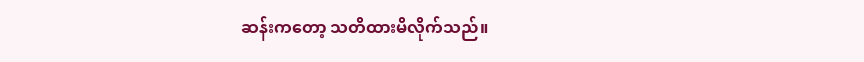ဆန်းကတော့ သတိထားမိလိုက်သည်။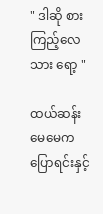" ဒါဆို စားကြည့်လေ သား ရော့ "

ထယ်ဆန်းမေမေက ပြောရင်းနှင့်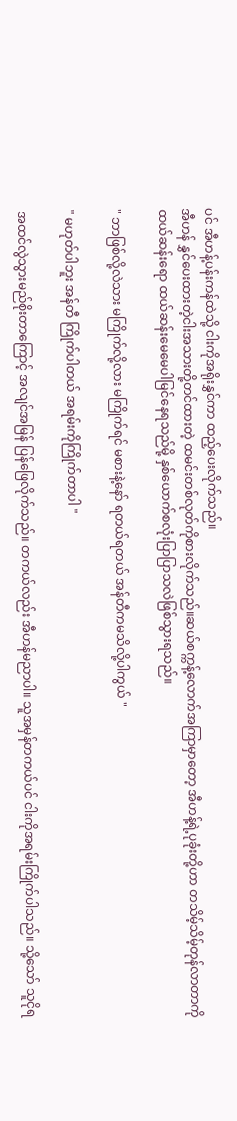ပင် အီဟန့်ပန်းကန်ထဲသို့ ငါးကိုအရိုးနွှင်ကာ ထည့်ပေးလိုက်သည်။
အီဟန် နွှင်ပေးထားတဲ့ငါးအသားတို့တင်ထားတဲ့ ထမင်းတစ်လုတ်ကိုစားလိုက်သည်။ဆယ်စက္ကန့်လောက်အကြာမှာတော့ အီဟန့်ရဲ့ပုခုံးတို့ဟာ တသိမ့်သိမ့်တုန်လာတာကို ထယ်ဆန်းရော ထယ်ဆန်းမေမေပါမြင်နေရသည်မို့ နှစ်ယောက်စလုံးပြာပြာသလဲဖြစ်သွားရသည်။

" ဘာဖြစ်လို့လဲသား မကြိုက်လို့လား မကြိုက်ရင် မစားနဲ့နော် ရတယ်ရတယ် အန်တီကမသိလို့ပါကွယ် "

" မဟုတ်ပါဘူး အန်တီ ကြိုက်ပါတယ် အရမ်းကိုကြိုက်တာပါ "

အထင်လွဲသွားမည်စိုးတာကြောင့် အလျင်အမြန် ပြန်ဖြေလိုက်သည်။ တကယ်လည်း အီဟန်မညာပါ။ သူအမှန်တကယ်ပင် ငါးကိုအရမ်းကြိုက်ပါသည်။ သို့သော် သူငိုရ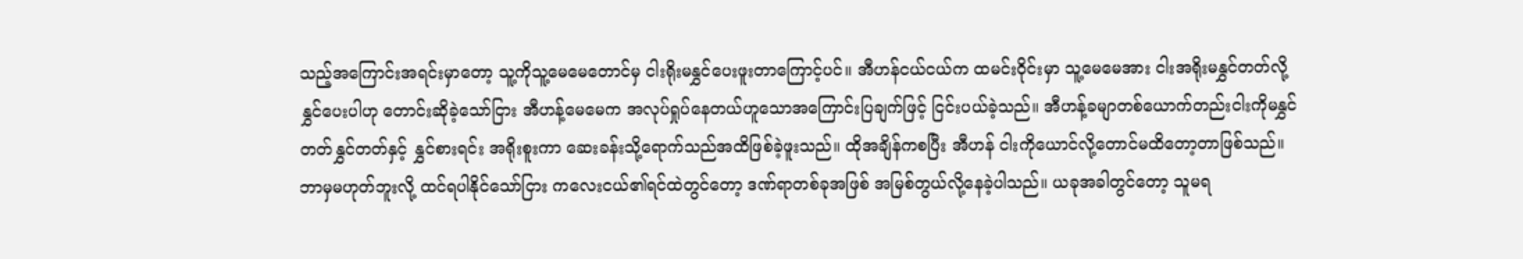သည့်အကြောင်းအရင်းမှာတော့ သူ့ကိုသူ့မေမေတောင်မှ ငါးရိုးမနွှင်ပေးဖူးတာကြောင့်ပင်။ အီဟန်ငယ်ငယ်က ထမင်းဝိုင်းမှာ သူ့မေမေအား ငါးအရိုးမနွှင်တတ်လို့ နွှင်ပေးပါဟု တောင်းဆိုခဲ့သော်ငြား အီဟန့်မေမေက အလုပ်ရှုပ်နေတယ်ဟူသောအကြောင်းပြချက်ဖြင့် ငြင်းပယ်ခဲ့သည်။ အီဟန့်ခမျာတစ်ယောက်တည်းငါးကိုမနွှင်တတ်နွှင်တတ်နှင့် နွှင်စားရင်း အရိုးစူးကာ ဆေးခန်းသို့ရောက်သည်အထိဖြစ်ခဲ့ဖူးသည်။ ထိုအချိန်ကစပြီး အီဟန် ငါးကိုယောင်လို့တောင်မထိတော့တာဖြစ်သည်။ ဘာမှမဟုတ်ဘူးလို့ ထင်ရပါနိုင်သော်ငြား ကလေးငယ်၏ရင်ထဲတွင်တော့ ဒဏ်ရာတစ်ခုအဖြစ် အမြစ်တွယ်လို့နေခဲ့ပါသည်။ ယခုအခါတွင်တော့ သူမရ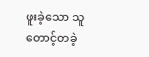ဖူးခဲ့သော သူတောင့်တခဲ့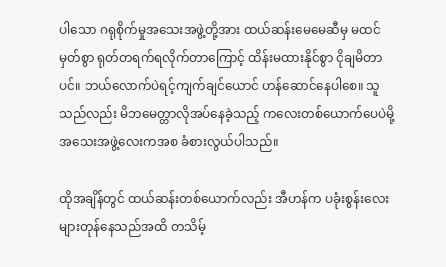ပါသော ဂရုစိုက်မှုအသေးအဖွဲ့တို့အား ထယ်ဆန်းမေမေဆီမှ မထင်မှတ်စွာ ရုတ်တရက်ရလိုက်တာကြောင့် ထိန်းမထားနိုင်စွာ ငိုချမိတာပင်။ ဘယ်လောက်ပဲရင့်ကျက်ချင်ယောင် ဟန်ဆောင်နေပါစေ။ သူသည်လည်း မိဘမေတ္တာလိုအပ်နေခဲ့သည့် ကလေးတစ်ယောက်ပေပဲမို့ အသေးအဖွဲ့လေးကအစ ခံစားလွယ်ပါသည်။

ထိုအချိန်တွင် ထယ်ဆန်းတစ်ယောက်လည်း အီဟန်က ပခုံးစွန်းလေးများတုန်နေသည်အထိ တသိမ့်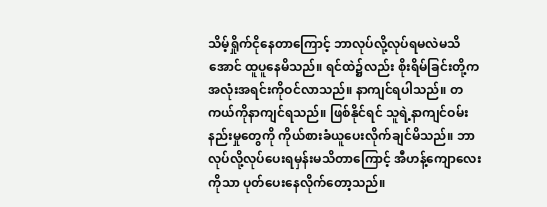သိမ့်ရှိုက်ငိုနေတာကြောင့် ဘာလုပ်လို့လုပ်ရမလဲမသိအောင် ထူပူနေမိသည်။ ရင်ထဲ၌လည်း စိုးရိမ်ခြင်းတို့က အလုံးအရင်းကိုဝင်လာသည်။ နာကျင်ရပါသည်။ တကယ်ကိုနာကျင်ရသည်။ ဖြစ်နိုင်ရင် သူရဲ့နာကျင်ဝမ်းနည်းမှုတွေကို ကိုယ်စားခံယူပေးလိုက်ချင်မိသည်။ ဘာလုပ်လို့လုပ်ပေးရမှန်းမသိတာကြောင့် အီဟန့်ကျောလေးကိုသာ ပုတ်ပေးနေလိုက်တော့သည်။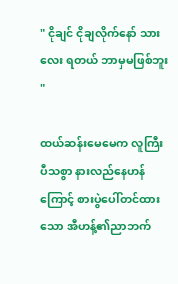" ငိုချင် ငိုချလိုက်နော် သားလေး ရတယ် ဘာမှမဖြစ်ဘူး "

ထယ်ဆန်းမေမေက လူကြီးပီသစွာ နားလည်နေဟန်ကြောင့် စားပွဲပေါ်တင်ထားသော အီဟန့်၏ညာဘက်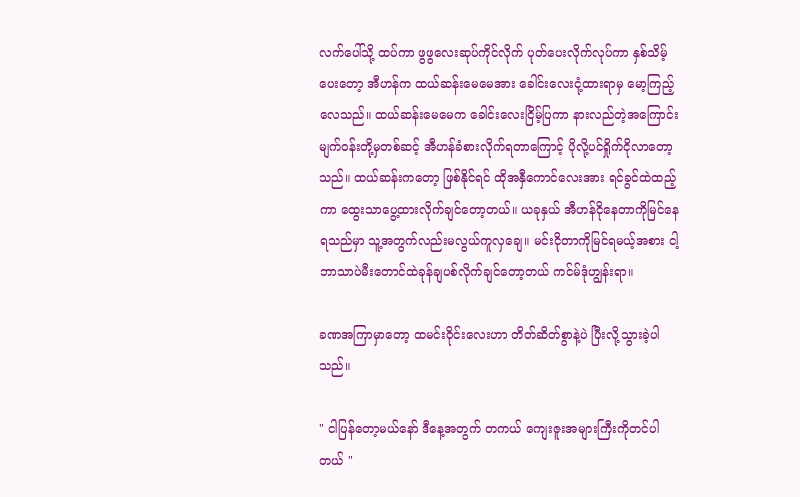လက်ပေါ်သို့ ထပ်ကာ ဖွဖွလေးဆုပ်ကိုင်လိုက် ပုတ်ပေးလိုက်လုပ်ကာ နှစ်သိမ့်ပေးတော့ အီဟန်က ထယ်ဆန်းမေမေအား ခေါင်းလေးငုံ့ထားရာမှ မော့ကြည့်လေသည်။ ထယ်ဆန်းမေမေက ခေါင်းလေးငြိမ့်ပြကာ နားလည်တဲ့အကြောင်းမျက်ဝန်းတို့မှတစ်ဆင့် အီဟန်ခံစားလိုက်ရတာကြောင့် ပိုလို့ပင်ရှိုက်ငိုလာတော့သည်။ ထယ်ဆန်းကတော့ ဖြစ်နိုင်ရင် ထိုအနှီကောင်လေးအား ရင်ခွင်ထဲထည့်ကာ ထွေးသာပွေ့ထားလိုက်ချင်တော့တယ်။ ယခုနှယ် အီဟန်ငိုနေတာကိုမြင်နေရသည်မှာ သူ့အတွက်လည်းမလွယ်ကူလှချေ။ မင်းငိုတာကိုမြင်ရမယ့်အစား ငါ့ဘာသာပဲမီးတောင်ထဲခုန်ချပစ်လိုက်ချင်တော့တယ် ကင်မ်ဒုံဟျွန်းရာ။

ခဏအကြာမှာတော့ ထမင်းဝိုင်းလေးဟာ တိတ်ဆိတ်စွာနဲ့ပဲ ပြီးလို့သွားခဲ့ပါသည်။

" ငါပြန်တော့မယ်နော် ဒီနေ့အတွက် တကယ် ကျေးဇူးအများကြီးကိုတင်ပါတယ် "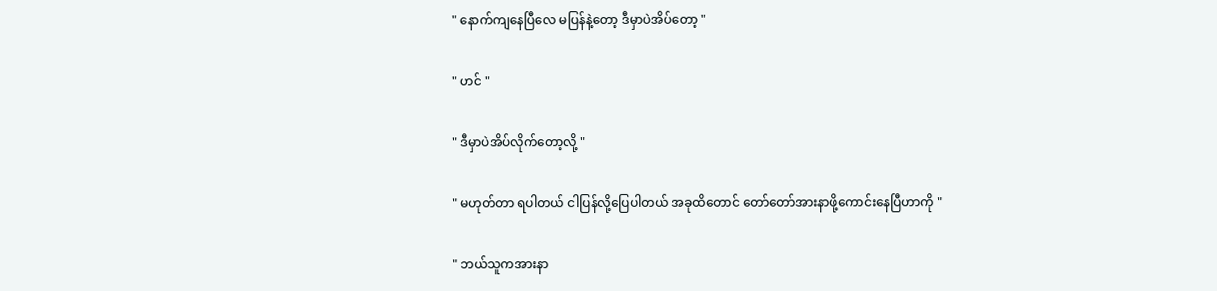" နောက်ကျနေပြီလေ မပြန်နဲ့တော့ ဒီမှာပဲအိပ်တော့ "

" ဟင် "

" ဒီမှာပဲအိပ်လိုက်တော့လို့ "

" မဟုတ်တာ ရပါတယ် ငါပြန်လို့ပြေပါတယ် အခုထိတောင် တော်တော်အားနာဖို့ကောင်းနေပြီဟာကို "

" ဘယ်သူကအားနာ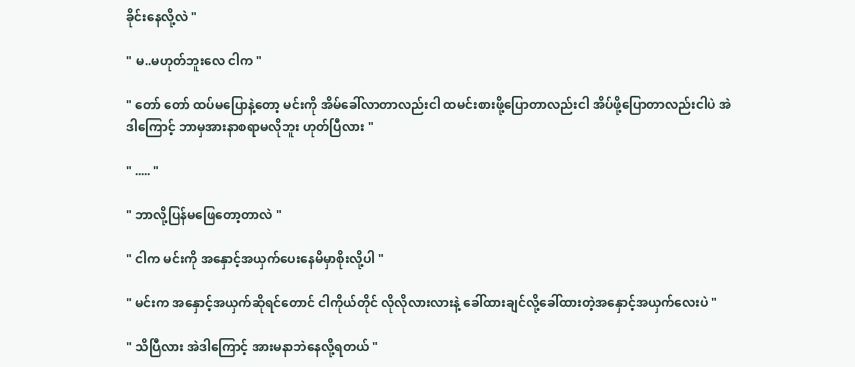ခိုင်းနေလို့လဲ "

" မ..မဟုတ်ဘူးလေ ငါက "

" တော် တော် ထပ်မပြောနဲ့တော့ မင်းကို အိမ်ခေါ်လာတာလည်းငါ ထမင်းစားဖို့ပြောတာလည်းငါ အိပ်ဖို့ပြောတာလည်းငါပဲ အဲဒါကြောင့် ဘာမှအားနာစရာမလိုဘူး ဟုတ်ပြီလား "

" ..... "

" ဘာလို့ပြန်မဖြေတော့တာလဲ "

" ငါက မင်းကို အနှောင့်အယှက်ပေးနေမိမှာစိုးလို့ပါ "

" မင်းက အနှောင့်အယှက်ဆိုရင်တောင် ငါကိုယ်တိုင် လိုလိုလားလားနဲ့ ခေါ်ထားချင်လို့ခေါ်ထားတဲ့အနှောင့်အယှက်လေးပဲ "

" သိပြီလား အဲဒါကြောင့် အားမနာဘဲနေလို့ရတယ် "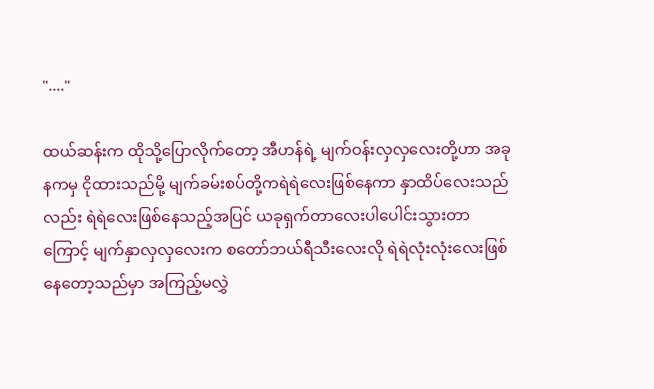"...."

ထယ်ဆန်းက ထိုသို့ပြောလိုက်တော့ အီဟန်ရဲ့ မျက်ဝန်းလှလှလေးတို့ဟာ အခုနကမှ ငိုထားသည်မို့ မျက်ခမ်းစပ်တို့ကရဲရဲလေးဖြစ်နေကာ နှာထိပ်လေးသည်လည်း ရဲရဲလေးဖြစ်နေသည့်အပြင် ယခုရှက်တာလေးပါပေါင်းသွားတာကြောင့် မျက်နှာလှလှလေးက စတော်ဘယ်ရီသီးလေးလို ရဲရဲလုံးလုံးလေးဖြစ်နေတော့သည်မှာ အကြည့်မလွှဲ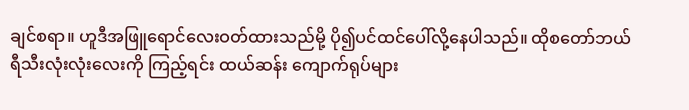ချင်စရာ။ ဟူဒီအဖြူရောင်လေးဝတ်ထားသည်မို့ ပို၍ပင်ထင်ပေါ်လို့နေပါသည်။ ထိုစတော်ဘယ်ရီသီးလုံးလုံးလေးကို ကြည့်ရင်း ထယ်ဆန်း ကျောက်ရုပ်များ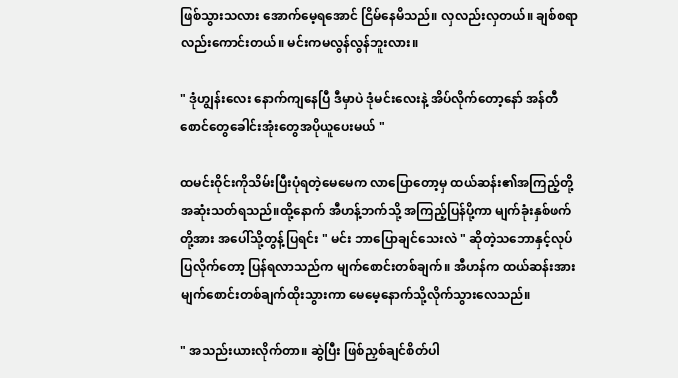ဖြစ်သွားသလား အောက်မေ့ရအောင် ငြိမ်နေမိသည်။ လှလည်းလှတယ်။ ချစ်စရာလည်းကောင်းတယ်။ မင်းကမလွန်လွန်ဘူးလား။

" ဒုံဟျွန်းလေး နောက်ကျနေပြီ ဒီမှာပဲ ဒုံမင်းလေးနဲ့ အိပ်လိုက်တော့နော် အန်တီ စောင်တွေခေါင်းအုံးတွေအပိုယူပေးမယ် "

ထမင်းဝိုင်းကိုသိမ်းပြီးပုံရတဲ့မေမေက လာပြောတော့မှ ထယ်ဆန်း၏အကြည့်တို့ အဆုံးသတ်ရသည်။ထို့နောက် အီဟန့်ဘက်သို့ အကြည့်ပြန်ပို့ကာ မျက်ခုံးနှစ်ဖက်တို့အား အပေါ်သို့တွန့်ပြရင်း " မင်း ဘာပြောချင်သေးလဲ " ဆိုတဲ့သဘောနှင့်လုပ်ပြလိုက်တော့ ပြန်ရလာသည်က မျက်စောင်းတစ်ချက်။ အီဟန်က ထယ်ဆန်းအား မျက်စောင်းတစ်ချက်ထိုးသွားကာ မေမေ့နောက်သို့လိုက်သွားလေသည်။

" အသည်းယားလိုက်တာ။ ဆွဲပြီး ဖြစ်ညှစ်ချင်စိတ်ပါ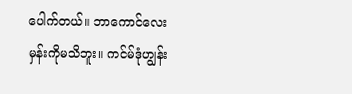ပေါက်တယ်။ ဘာကောင်လေးမှန်းကိုမသိဘူး။ ကင်မ်ဒုံဟျွန်း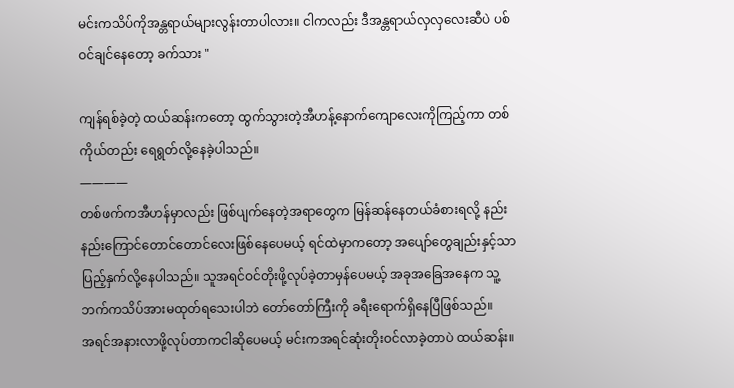မင်းကသိပ်ကိုအန္တရာယ်များလွန်းတာပါလား။ ငါကလည်း ဒီအန္တရာယ်လှလှလေးဆီပဲ ပစ်ဝင်ချင်နေတော့ ခက်သား "

ကျန်ရစ်ခဲ့တဲ့ ထယ်ဆန်းကတော့ ထွက်သွားတဲ့အီဟန့်နောက်ကျောလေးကိုကြည့်ကာ တစ်ကိုယ်တည်း ရေရွတ်လို့နေခဲ့ပါသည်။
————
တစ်ဖက်ကအီဟန်မှာလည်း ဖြစ်ပျက်နေတဲ့အရာတွေက မြန်ဆန်နေတယ်ခံစားရလို့ နည်းနည်းကြောင်တောင်တောင်လေးဖြစ်နေပေမယ့် ရင်ထဲမှာကတော့ အပျော်တွေချည်းနှင့်သာပြည့်နှက်လို့နေပါသည်။ သူအရင်ဝင်တိုးဖို့လုပ်ခဲ့တာမှန်ပေမယ့် အခုအခြေအနေက သူ့ဘက်ကသိပ်အားမထုတ်ရသေးပါဘဲ တော်တော်ကြီးကို ခရီးရောက်ရှိနေပြီဖြစ်သည်။
အရင်အနားလာဖို့လုပ်တာကငါဆိုပေမယ့် မင်းကအရင်ဆုံးတိုးဝင်လာခဲ့တာပဲ ထယ်ဆန်း။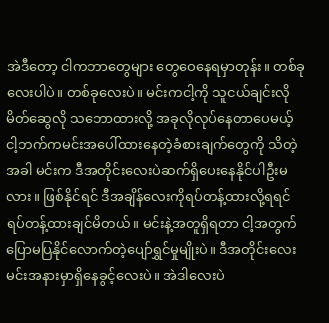အဲဒီတော့ ငါကဘာတွေများ တွေဝေနေရမှာတုန်း။ တစ်ခုလေးပါပဲ။ တစ်ခုလေးပဲ။ မင်းကငါ့ကို သူငယ်ချင်းလိုမိတ်ဆွေလို သဘောထားလို့ အခုလိုလုပ်နေတာပေမယ့် ငါ့ဘက်ကမင်းအပေါ်ထားနေတဲ့ခံစားချက်တွေကို သိတဲ့အခါ မင်းက ဒီအတိုင်းလေးပဲဆက်ရှိပေးနေနိုင်ပါဦးမလား။ ဖြစ်နိုင်ရင် ဒီအချိန်လေးကိုရပ်တန့်ထားလို့ရရင် ရပ်တန့်ထားချင်မိတယ်။ မင်းနဲ့အတူရှိရတာ ငါ့အတွက်ပြောမပြနိုင်လောက်တဲ့ပျော်ရွှင်မှုမျိုးပဲ။ ဒီအတိုင်းလေး မင်းအနားမှာရှိနေခွင့်လေးပဲ။ အဲဒါလေးပဲ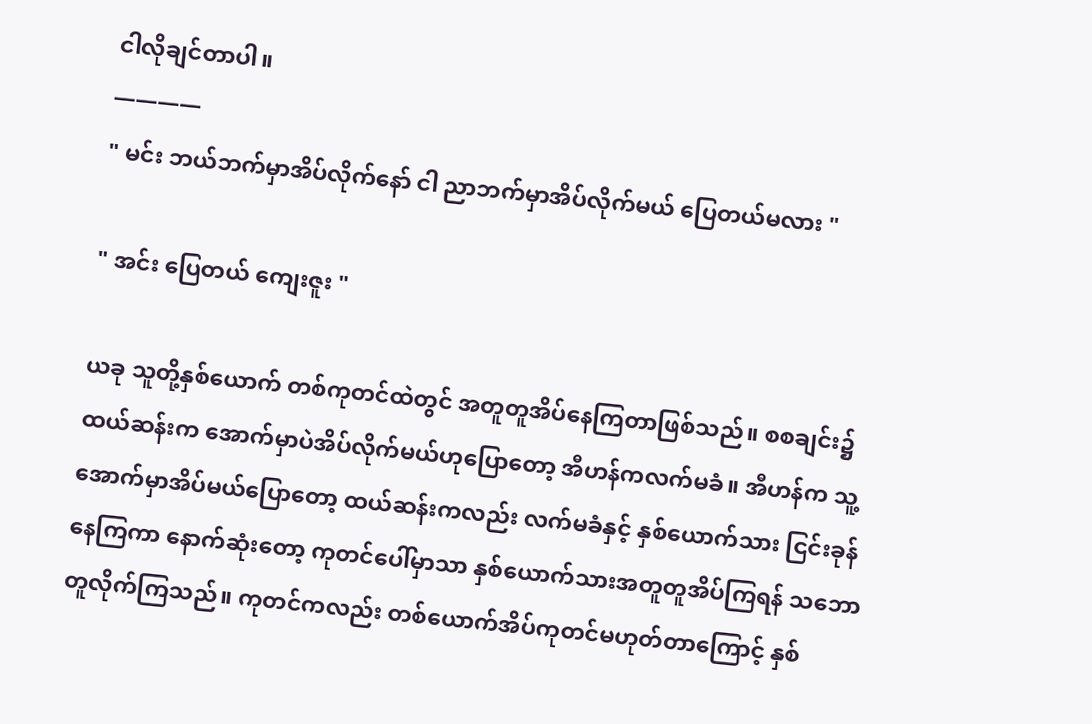ငါလိုချင်တာပါ။
————
" မင်း ဘယ်ဘက်မှာအိပ်လိုက်နော် ငါ ညာဘက်မှာအိပ်လိုက်မယ် ပြေတယ်မလား "

" အင်း ပြေတယ် ကျေးဇူး "

ယခု သူတို့နှစ်ယောက် တစ်ကုတင်ထဲတွင် အတူတူအိပ်နေကြတာဖြစ်သည်။ စစချင်း၌ ထယ်ဆန်းက အောက်မှာပဲအိပ်လိုက်မယ်ဟုပြောတော့ အီဟန်ကလက်မခံ။ အီဟန်က သူ့အောက်မှာအိပ်မယ်ပြောတော့ ထယ်ဆန်းကလည်း လက်မခံနှင့် နှစ်ယောက်သား ငြင်းခုန်နေကြကာ နောက်ဆုံးတော့ ကုတင်ပေါ်မှာသာ နှစ်ယောက်သားအတူတူအိပ်ကြရန် သဘောတူလိုက်ကြသည်။ ကုတင်ကလည်း တစ်ယောက်အိပ်ကုတင်မဟုတ်တာကြောင့် နှစ်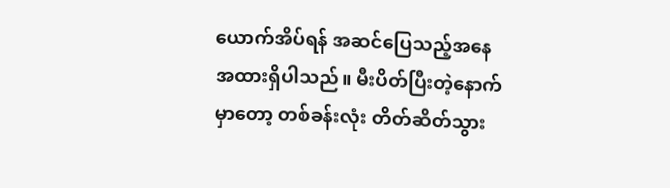ယောက်အိပ်ရန် အဆင်ပြေသည့်အနေအထားရှိပါသည်။ မီးပိတ်ပြီးတဲ့နောက်မှာတော့ တစ်ခန်းလုံး တိတ်ဆိတ်သွား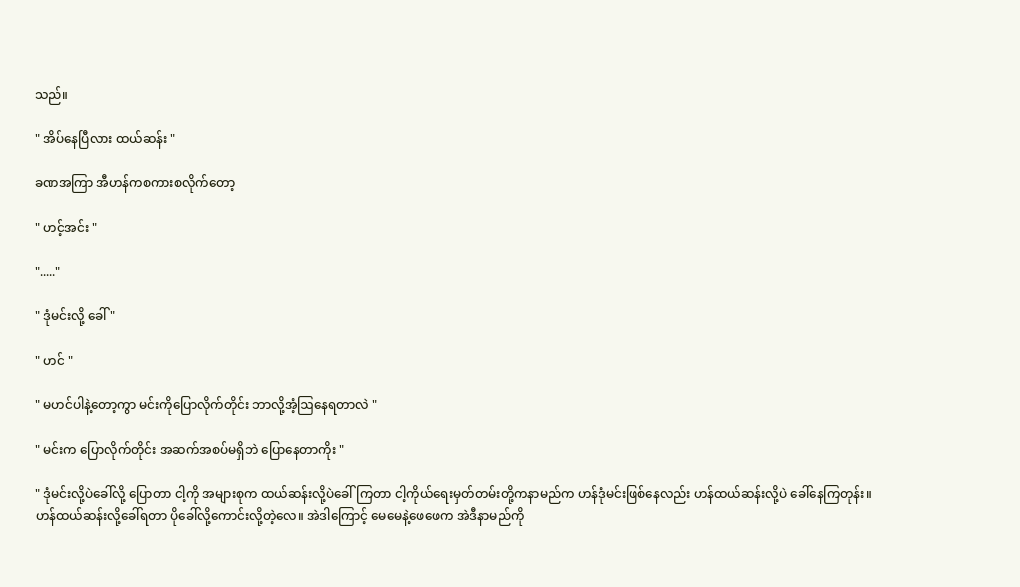သည်။

" အိပ်နေပြီလား ထယ်ဆန်း "

ခဏအကြာ အီဟန်ကစကားစလိုက်တော့

" ဟင့်အင်း "

"....."

" ဒုံမင်းလို့ ခေါ် "

" ဟင် "

" မဟင်ပါနဲ့တော့ကွာ မင်းကိုပြောလိုက်တိုင်း ဘာလို့အံ့ဩနေရတာလဲ "

" မင်းက ပြောလိုက်တိုင်း အဆက်အစပ်မရှိဘဲ ပြောနေတာကိုး "

" ဒုံမင်းလို့ပဲခေါ်လို့ ပြောတာ ငါ့ကို အများစုက ထယ်ဆန်းလို့ပဲခေါ်ကြတာ ငါ့ကိုယ်ရေးမှတ်တမ်းတို့ကနာမည်က ဟန်ဒုံမင်းဖြစ်နေလည်း ဟန်ထယ်ဆန်းလို့ပဲ ခေါ်နေကြတုန်း။ ဟန်ထယ်ဆန်းလို့ခေါ်ရတာ ပိုခေါ်လို့ကောင်းလို့တဲ့လေ။ အဲဒါကြောင့် မေမေနဲ့ဖေဖေက အဲဒီနာမည်ကို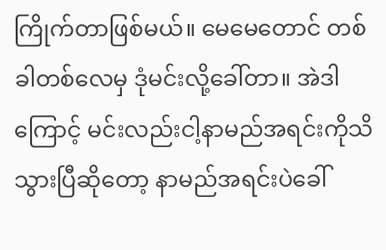ကြိုက်တာဖြစ်မယ်။ မေမေတောင် တစ်ခါတစ်လေမှ ဒုံမင်းလို့ခေါ်တာ။ အဲဒါကြောင့် မင်းလည်းငါ့နာမည်အရင်းကိုသိသွားပြီဆိုတော့ နာမည်အရင်းပဲခေါ်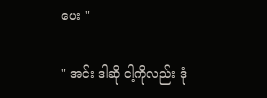ပေး "

" အင်း ဒါဆို ငါ့ကိုလည်း ဒုံ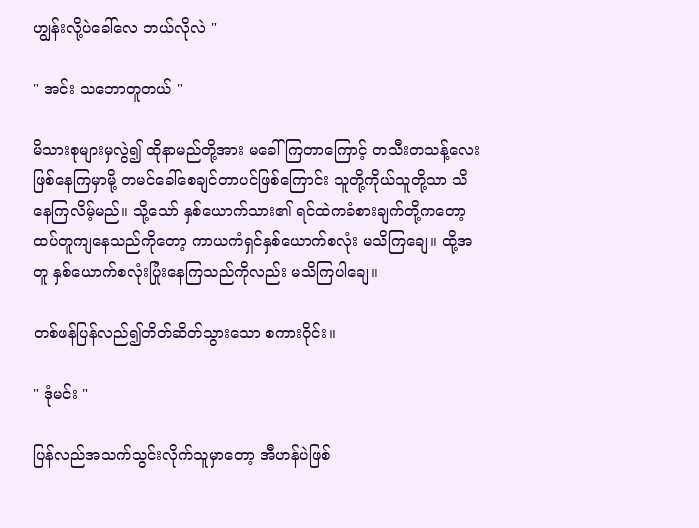ဟျွန်းလို့ပဲခေါ်လေ ဘယ်လိုလဲ "

" အင်း သဘောတူတယ် "

မိသားစုများမှလွဲ၍ ထိုနာမည်တို့အား မခေါ်ကြတာကြောင့် တသီးတသန့်လေးဖြစ်နေကြမှာမို့ တမင်ခေါ်စေချင်တာပင်ဖြစ်ကြောင်း သူတို့ကိုယ်သူတို့သာ သိနေကြလိမ့်မည်။ သို့သော် နှစ်ယောက်သား၏ ရင်ထဲကခံစားချက်တို့ကတော့ ထပ်တူကျနေသည်ကိုတော့ ကာယကံရှင်နှစ်ယောက်စလုံး မသိကြချေ။ ထို့အတူ နှစ်ယောက်စလုံးပြုံးနေကြသည်ကိုလည်း မသိကြပါချေ။

တစ်ဖန်ပြန်လည်၍တိတ်ဆိတ်သွားသော စကားဝိုင်း။

" ဒုံမင်း "

ပြန်လည်အသက်သွင်းလိုက်သူမှာတော့ အီဟန်ပဲဖြစ်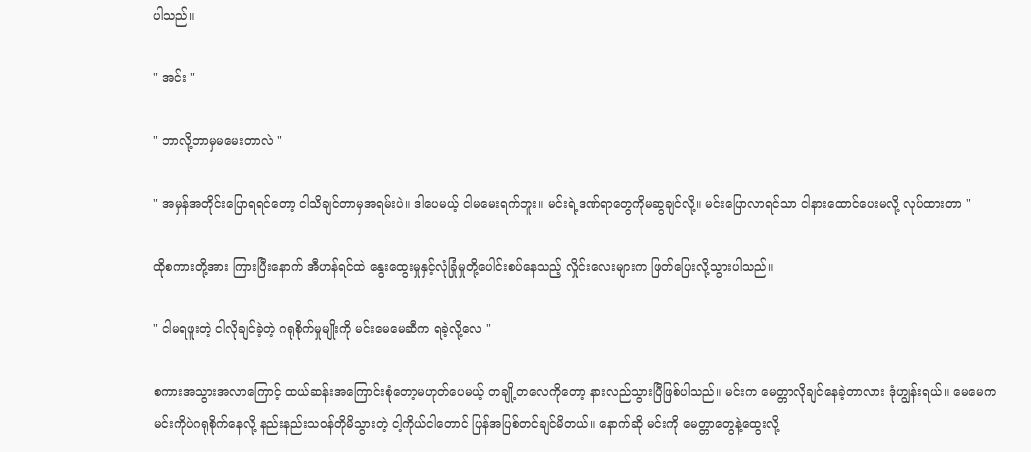ပါသည်။

" အင်း "

" ဘာလို့ဘာမှမမေးတာလဲ "

" အမှန်အတိုင်းပြောရရင်တော့ ငါသိချင်တာမှအရမ်းပဲ။ ဒါပေမယ့် ငါမမေးရက်ဘူး။ မင်းရဲ့ဒဏ်ရာတွေကိုမဆွချင်လို့။ မင်းပြောလာရင်သာ ငါနားထောင်ပေးမလို့ လုပ်ထားတာ "

ထိုစကားတို့အား ကြားပြီးနောက် အီဟန်ရင်ထဲ နွေးထွေးမှုနှင့်လုံခြုံမှုတို့ပေါင်းစပ်နေသည့် လှိုင်းလေးများက ဖြတ်ပြေးလို့သွားပါသည်။

" ငါမရဖူးတဲ့ ငါလိုချင်ခဲ့တဲ့ ဂရုစိုက်မှုမျိုးကို မင်းမေမေဆီက ရခဲ့လို့လေ "

စကားအသွားအလာကြောင့် ထယ်ဆန်းအကြောင်းစုံတော့မဟုတ်ပေမယ့် တချို့တလေကိုတော့ နားလည်သွားပြီဖြစ်ပါသည်။ မင်းက မေတ္တာလိုချင်နေခဲ့တာလား ဒုံဟျွန်းရယ်။ မေမေက မင်းကိုပဲဂရုစိုက်နေလို့ နည်းနည်းသဝန်တိုမိသွားတဲ့ ငါ့ကိုယ်ငါတောင် ပြန်အပြစ်တင်ချင်မိတယ်။ နောက်ဆို မင်းကို မေတ္တာတွေနဲ့ထွေးလို့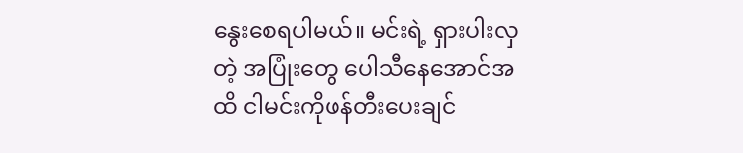နွေးစေရပါမယ်။ မင်းရဲ့ ရှားပါးလှတဲ့ အပြုံးတွေ ပေါသီနေအောင်အထိ ငါမင်းကိုဖန်တီးပေးချင်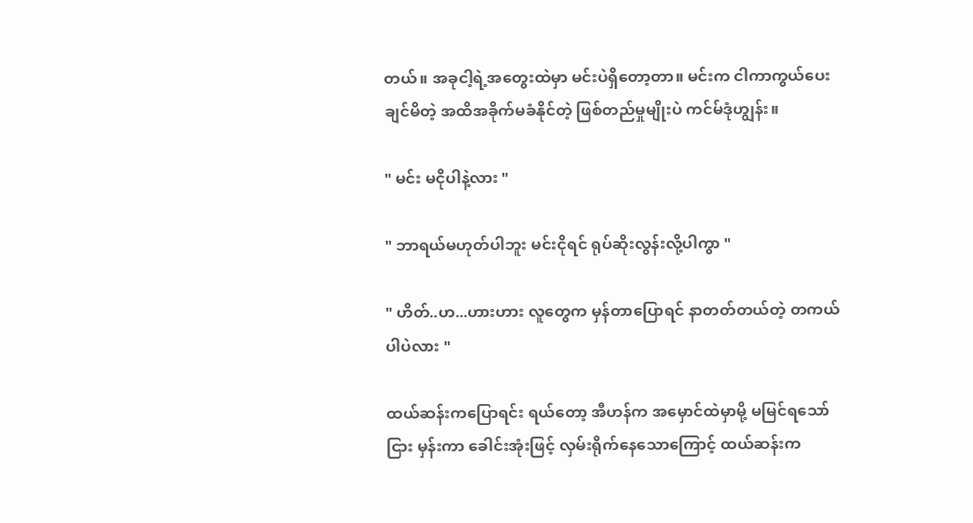တယ်။ အခုငါ့ရဲ့အတွေးထဲမှာ မင်းပဲရှိတော့တာ။ မင်းက ငါကာကွယ်ပေးချင်မိတဲ့ အထိအခိုက်မခံနိုင်တဲ့ ဖြစ်တည်မှုမျိုးပဲ ကင်မ်ဒုံဟျွန်း။

" မင်း မငိုပါနဲ့လား "

" ဘာရယ်မဟုတ်ပါဘူး မင်းငိုရင် ရုပ်ဆိုးလွန်းလို့ပါကွာ "

" ဟိတ်..ဟ...ဟားဟား လူတွေက မှန်တာပြောရင် နာတတ်တယ်တဲ့ တကယ်ပါပဲလား "

ထယ်ဆန်းကပြောရင်း ရယ်တော့ အီဟန်က အမှောင်ထဲမှာမို့ မမြင်ရသော်ငြား မှန်းကာ ခေါင်းအုံးဖြင့် လှမ်းရိုက်နေသောကြောင့် ထယ်ဆန်းက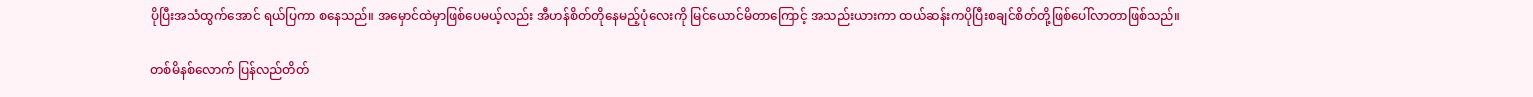ပိုပြီးအသံထွက်အောင် ရယ်ပြကာ စနေသည်။ အမှောင်ထဲမှာဖြစ်ပေမယ့်လည်း အီဟန်စိတ်တိုနေမည့်ပုံလေးကို မြင်ယောင်မိတာကြောင့် အသည်းယားကာ ထယ်ဆန်းကပိုပြီးစချင်စိတ်တို့ဖြစ်ပေါ်လာတာဖြစ်သည်။

တစ်မိနစ်လောက် ပြန်လည်တိတ်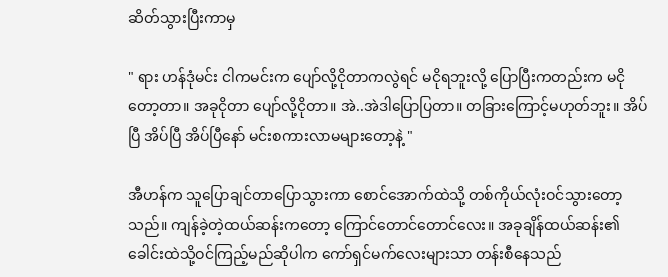ဆိတ်သွားပြီးကာမှ

" ရား ဟန်ဒုံမင်း ငါကမင်းက ပျော်လို့ငိုတာကလွဲရင် မငိုရဘူးလို့ ပြောပြီးကတည်းက မငိုတော့တာ။ အခုငိုတာ ပျော်လို့ငိုတာ။ အဲ..အဲဒါပြောပြတာ။ တခြားကြောင့်မဟုတ်ဘူး။ အိပ်ပြီ အိပ်ပြီ အိပ်ပြီနော် မင်းစကားလာမများတော့နဲ့ "

အီဟန်က သူပြောချင်တာပြောသွားကာ စောင်အောက်ထဲသို့ တစ်ကိုယ်လုံးဝင်သွားတော့သည်။ ကျန်ခဲ့တဲ့ထယ်ဆန်းကတော့ ကြောင်တောင်တောင်လေး။ အခုချိန်ထယ်ဆန်း၏ခေါင်းထဲသို့ဝင်ကြည့်မည်ဆိုပါက ကော်ရှင်မက်လေးများသာ တန်းစီနေသည်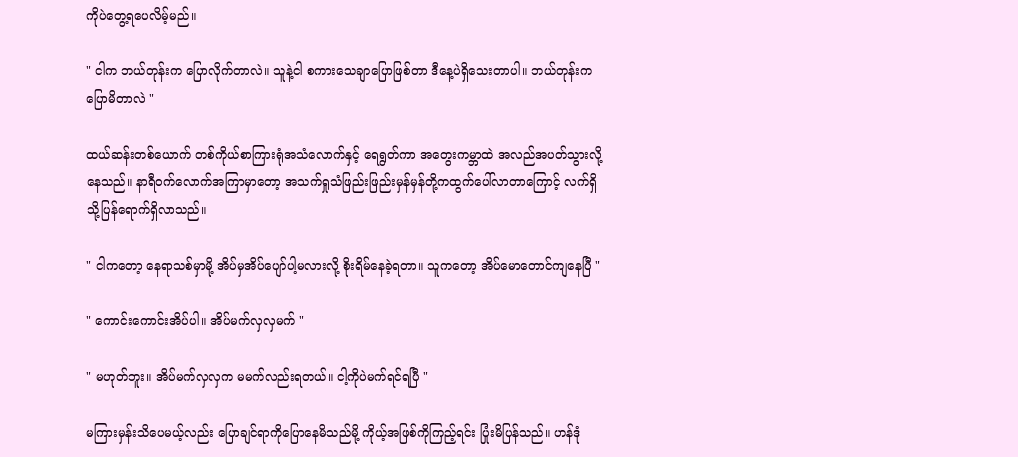ကိုပဲတွေ့ရပေလိမ့်မည်။

" ငါက ဘယ်တုန်းက ပြောလိုက်တာလဲ။ သူနဲ့ငါ စကားသေချာပြောဖြစ်တာ ဒီနေ့ပဲရှိသေးတာပါ။ ဘယ်တုန်းကပြောမိတာလဲ "

ထယ်ဆန်းတစ်ယောက် တစ်ကိုယ်စာကြားရုံအသံလောက်နှင့် ရေရွတ်ကာ အတွေးကမ္ဘာထဲ အလည်အပတ်သွားလို့နေသည်။ နာရီဝက်လောက်အကြာမှာတော့ အသက်ရှုသံဖြည်းဖြည်းမှန်မှန်တို့ကထွက်ပေါ်လာတာကြောင့် လက်ရှိသို့ပြန်ရောက်ရှိလာသည်။

" ငါကတော့ နေရာသစ်မှာမို့ အိပ်မှအိပ်ပျော်ပါ့မလားလို့ စိုးရိမ်နေခဲ့ရတာ။ သူကတော့ အိပ်မောတောင်ကျနေပြီ "

" ကောင်းကောင်းအိပ်ပါ။ အိပ်မက်လှလှမက် "

" မဟုတ်ဘူး။ အိပ်မက်လှလှက မမက်လည်းရတယ်။ ငါ့ကိုပဲမက်ရင်ရပြီ "

မကြားမှန်းသိပေမယ့်လည်း ပြောချင်ရာကိုပြောနေမိသည်မို့ ကိုယ့်အဖြစ်ကိုကြည့်ရင်း ပြုံးမိပြန်သည်။ ဟန်ဒုံ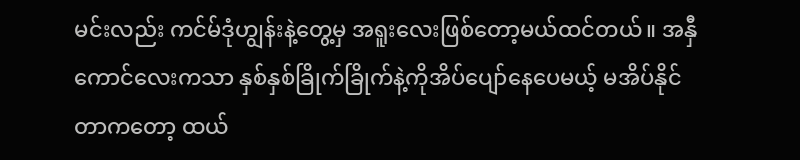မင်းလည်း ကင်မ်ဒုံဟျွန်းနဲ့တွေ့မှ အရူးလေးဖြစ်တော့မယ်ထင်တယ်။ အနှီကောင်လေးကသာ နှစ်နှစ်ခြိုက်ခြိုက်နဲ့ကိုအိပ်ပျော်နေပေမယ့် မအိပ်နိုင်တာကတော့ ထယ်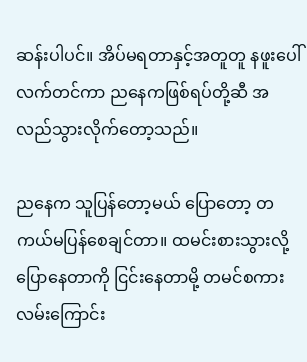ဆန်းပါပင်။ အိပ်မရတာနှင့်အတူတူ နဖူးပေါ်လက်တင်ကာ ညနေကဖြစ်ရပ်တို့ဆီ အလည်သွားလိုက်တော့သည်။

ညနေက သူပြန်တော့မယ် ပြောတော့ တကယ်မပြန်စေချင်တာ။ ထမင်းစားသွားလို့ပြောနေတာကို ငြင်းနေတာမို့ တမင်စကားလမ်းကြောင်း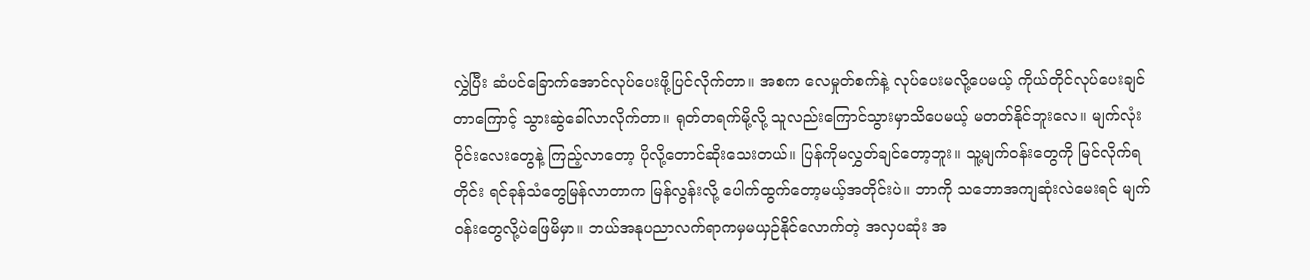လွှဲပြီး ဆံပင်ခြောက်အောင်လုပ်ပေးဖို့ပြင်လိုက်တာ။ အစက လေမှုတ်စက်နဲ့ လုပ်ပေးမလို့ပေမယ့် ကိုယ်တိုင်လုပ်ပေးချင်တာကြောင့် သွားဆွဲခေါ်လာလိုက်တာ။ ရုတ်တရက်မို့လို့ သူလည်းကြောင်သွားမှာသိပေမယ့် မတတ်နိုင်ဘူးလေ။ မျက်လုံးဝိုင်းလေးတွေနဲ့ ကြည့်လာတော့ ပိုလို့တောင်ဆိုးသေးတယ်။ ပြန်ကိုမလွှတ်ချင်တော့ဘူး။ သူ့မျက်ဝန်းတွေကို မြင်လိုက်ရတိုင်း ရင်ခုန်သံတွေမြန်လာတာက မြန်လွန်းလို့ ပေါက်ထွက်တော့မယ့်အတိုင်းပဲ။ ဘာကို သဘောအကျဆုံးလဲမေးရင် မျက်ဝန်းတွေလို့ပဲဖြေမိမှာ။ ဘယ်အနုပညာလက်ရာကမှမယှဉ်နိုင်လောက်တဲ့ အလှပဆုံး အ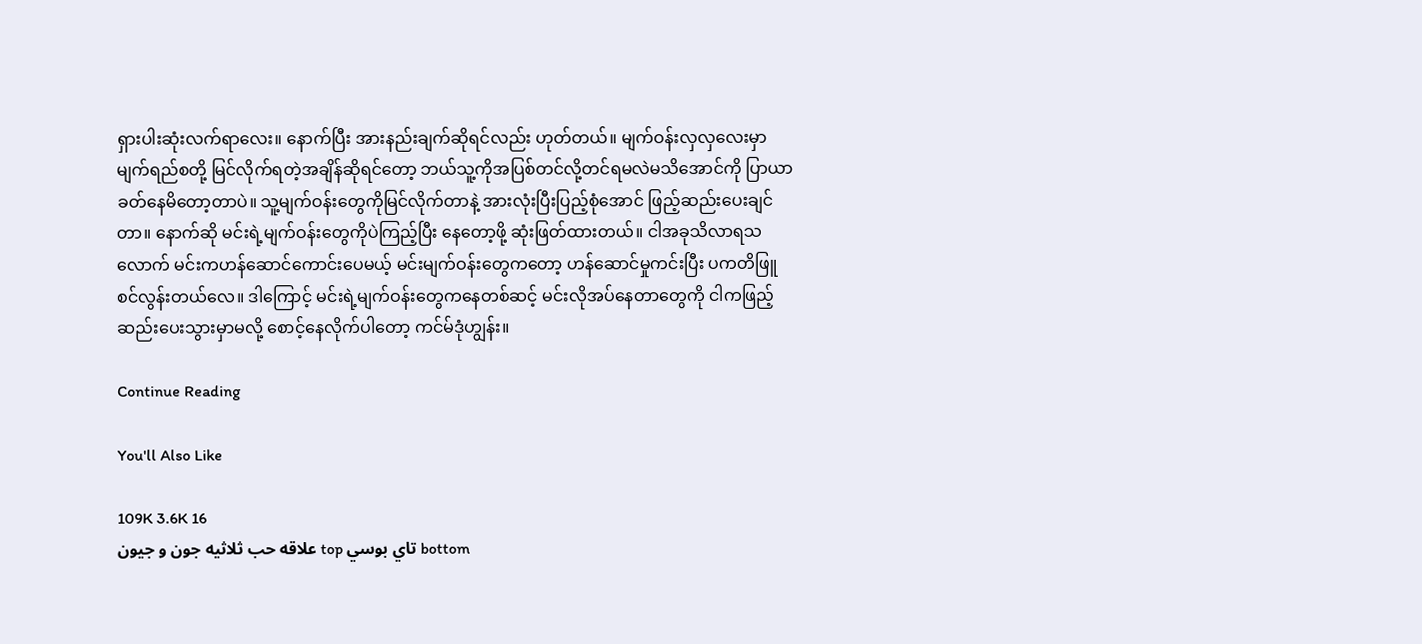ရှားပါးဆုံးလက်ရာလေး။ နောက်ပြီး အားနည်းချက်ဆိုရင်လည်း ဟုတ်တယ်။ မျက်ဝန်းလှလှလေးမှာ မျက်ရည်စတို့ မြင်လိုက်ရတဲ့အချိန်ဆိုရင်တော့ ဘယ်သူ့ကိုအပြစ်တင်လို့တင်ရမလဲမသိအောင်ကို ပြာယာခတ်နေမိတော့တာပဲ။ သူ့မျက်ဝန်းတွေကိုမြင်လိုက်တာနဲ့ အားလုံးပြီးပြည့်စုံအောင် ဖြည့်ဆည်းပေးချင်တာ။ နောက်ဆို မင်းရဲ့မျက်ဝန်းတွေကိုပဲကြည့်ပြီး နေတော့ဖို့ ဆုံးဖြတ်ထားတယ်။ ငါအခုသိလာရသလောက် မင်းကဟန်ဆောင်ကောင်းပေမယ့် မင်းမျက်ဝန်းတွေကတော့ ဟန်ဆောင်မှုကင်းပြီး ပကတိဖြူစင်လွန်းတယ်လေ။ ဒါကြောင့် မင်းရဲ့မျက်ဝန်းတွေကနေတစ်ဆင့် မင်းလိုအပ်နေတာတွေကို ငါကဖြည့်ဆည်းပေးသွားမှာမလို့ စောင့်နေလိုက်ပါတော့ ကင်မ်ဒုံဟျွန်း။

Continue Reading

You'll Also Like

109K 3.6K 16
علاقه حب ثلاثيه جون و جيون top تاي بوسي bottom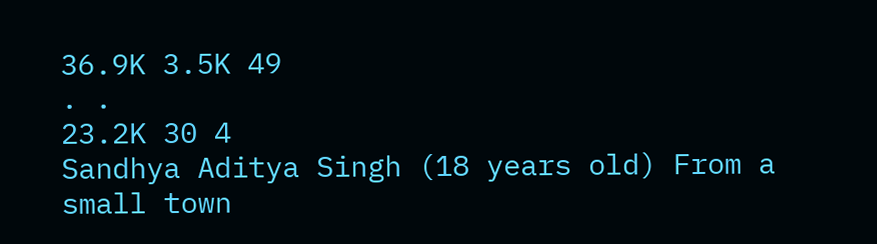36.9K 3.5K 49
. .
23.2K 30 4
Sandhya Aditya Singh (18 years old) From a small town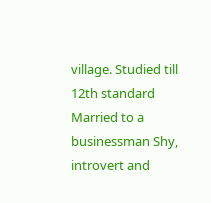village. Studied till 12th standard Married to a businessman Shy, introvert and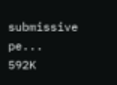submissive pe...
592K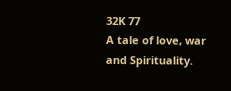32K 77
A tale of love, war and Spirituality.